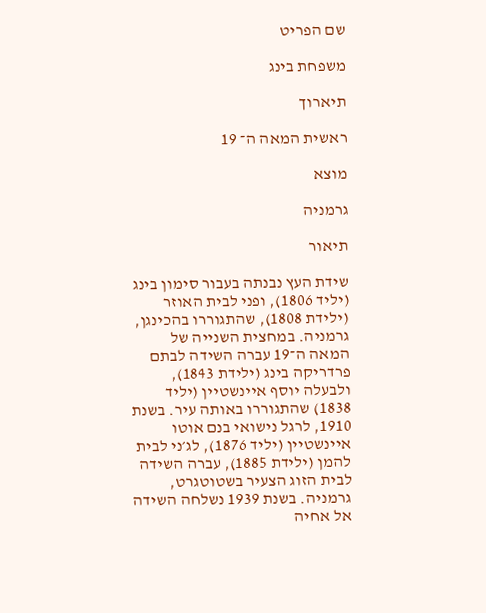שם הפריט

משפחת בינג

תיארוך

ראשית המאה ה־ 19

מוצא

גרמניה

תיאור

שידת העץ נבנתה בעבור סימון בינג (יליד 1806), ופני לבית האוזר (ילידת 1808), שהתגוררו בהכינגן, גרמניה. במחצית השנייה של המאה ה־19 עברה השידה לבתם פרדריקה בינג (ילידת 1843), ולבעלה יוסף איינשטיין (יליד 1838) שהתגוררו באותה עיר. בשנת 1910, לרגל נישואי בנם אוטו איינשטיין (יליד 1876), לג׳ני לבית להמן (ילידת 1885), עברה השידה לבית הזוג הצעיר בשטוטגרט, גרמניה. בשנת 1939 נשלחה השידה אל אחיה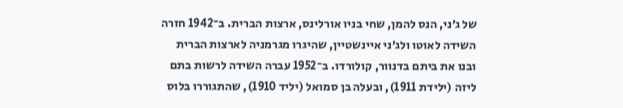של ג׳ני, הנס להמן, שחי בניו אורלינס, ארצות הברית. ב־1942 חזרה השידה לאוטו ולג׳ני איינשטיין, שהיגרו מגרמניה לארצות הברית ובנו את ביתם בדנוור, קולורדו. ב־1952 עברה השידה לרשות בתם ליזה (ילידת 1911), ובעלה בן סמואל (יליד 1910), שהתגוררו בלוס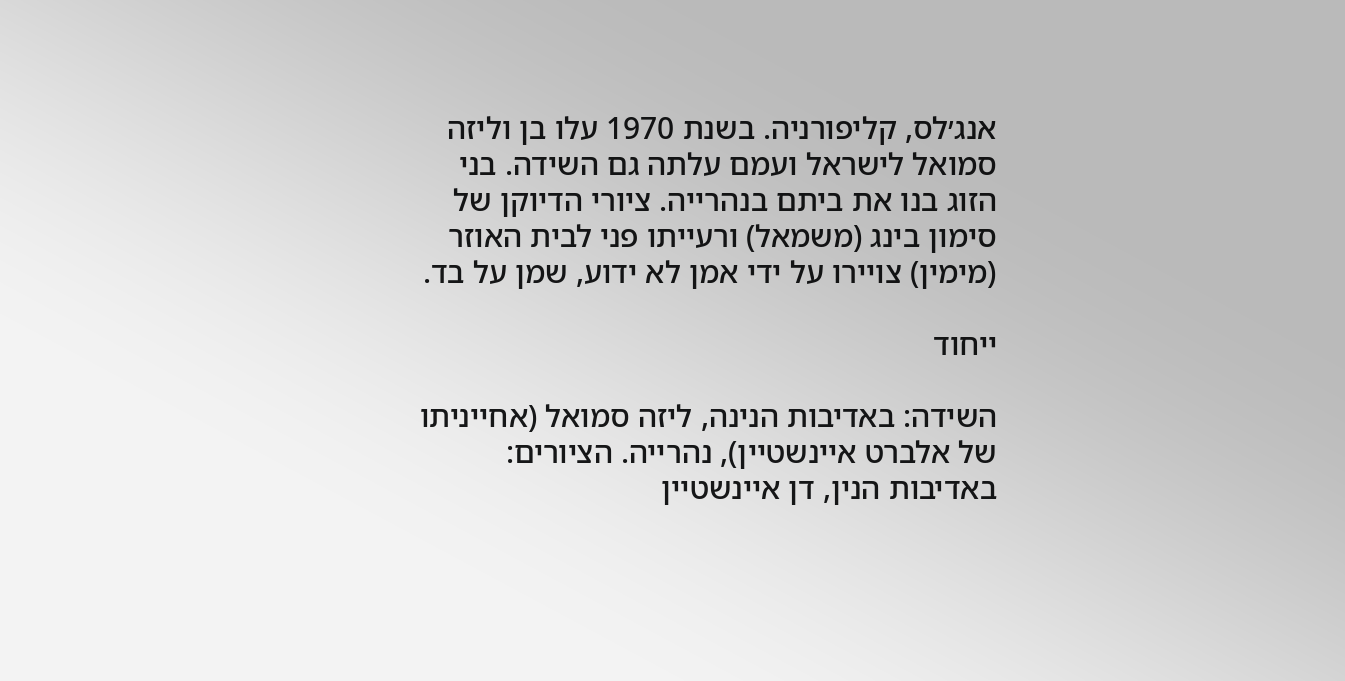אנג׳לס, קליפורניה. בשנת 1970 עלו בן וליזה סמואל לישראל ועמם עלתה גם השידה. בני הזוג בנו את ביתם בנהרייה. ציורי הדיוקן של סימון בינג (משמאל) ורעייתו פני לבית האוזר (מימין) צויירו על ידי אמן לא ידוע, שמן על בד.

ייחוד

השידה: באדיבות הנינה, ליזה סמואל (אחייניתו של אלברט איינשטיין), נהרייה. הציורים: באדיבות הנין, דן איינשטיין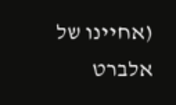(אחיינו של אלברט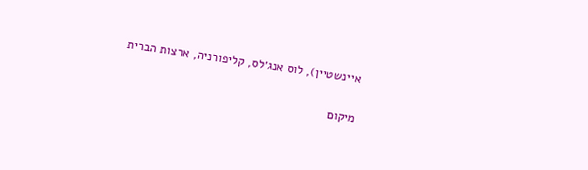איינשטיין), לוס אנג׳לס, קליפורניה, ארצות הברית

מיקום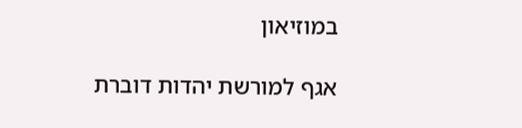במוזיאון

אגף למורשת יהדות דוברת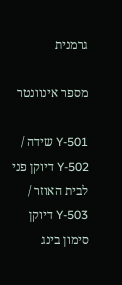גרמנית

מספר אינוונטר

Y-501 שידה / Y-502 דיוקן פני לבית האוזר / Y-503 דיוקן סימון בינג